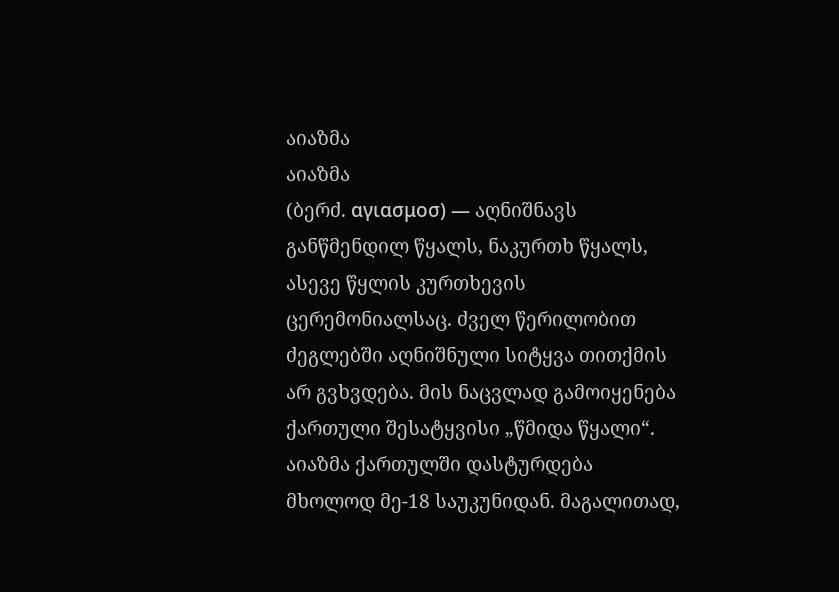აიაზმა
აიაზმა
(ბერძ. αγιασμοσ) — აღნიშნავს განწმენდილ წყალს, ნაკურთხ წყალს, ასევე წყლის კურთხევის ცერემონიალსაც. ძველ წერილობით ძეგლებში აღნიშნული სიტყვა თითქმის არ გვხვდება. მის ნაცვლად გამოიყენება ქართული შესატყვისი „წმიდა წყალი“. აიაზმა ქართულში დასტურდება მხოლოდ მე-18 საუკუნიდან. მაგალითად,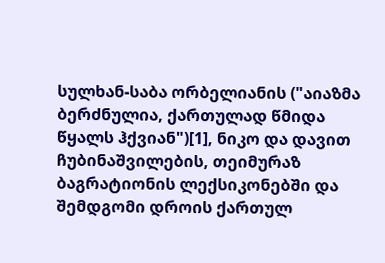სულხან-საბა ორბელიანის ("აიაზმა ბერძნულია, ქართულად წმიდა წყალს ჰქვიან")[1], ნიკო და დავით ჩუბინაშვილების, თეიმურაზ ბაგრატიონის ლექსიკონებში და შემდგომი დროის ქართულ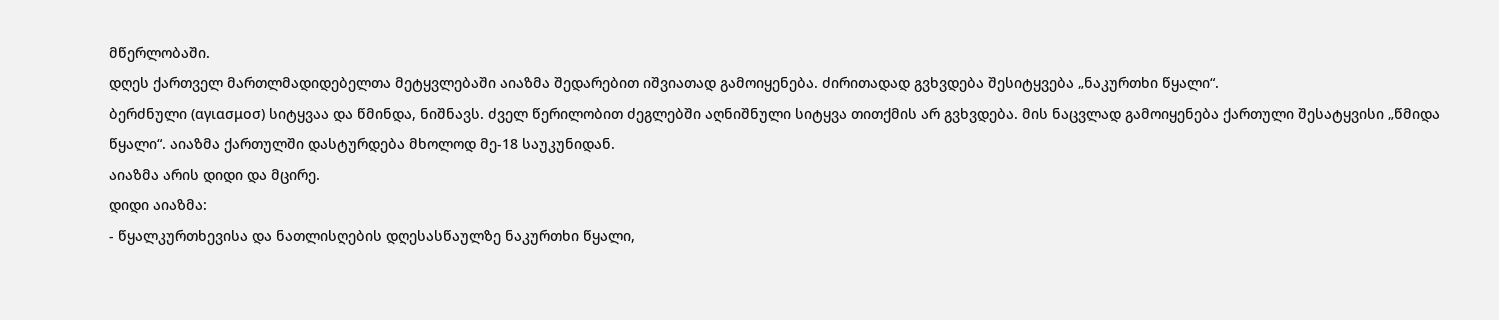მწერლობაში.
დღეს ქართველ მართლმადიდებელთა მეტყვლებაში აიაზმა შედარებით იშვიათად გამოიყენება. ძირითადად გვხვდება შესიტყვება „ნაკურთხი წყალი“.
ბერძნული (αγιασμοσ) სიტყვაა და წმინდა, ნიშნავს. ძველ წერილობით ძეგლებში აღნიშნული სიტყვა თითქმის არ გვხვდება. მის ნაცვლად გამოიყენება ქართული შესატყვისი „წმიდა წყალი“. აიაზმა ქართულში დასტურდება მხოლოდ მე-18 საუკუნიდან.
აიაზმა არის დიდი და მცირე.
დიდი აიაზმა:
- წყალკურთხევისა და ნათლისღების დღესასწაულზე ნაკურთხი წყალი,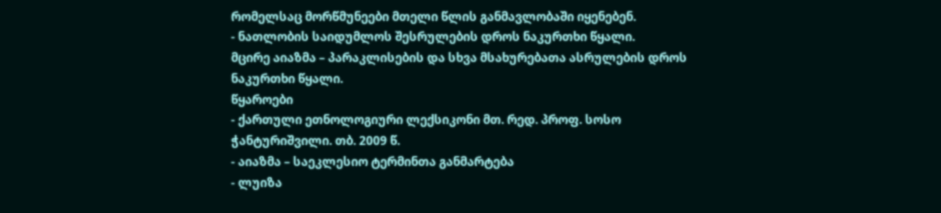რომელსაც მორწმუნეები მთელი წლის განმავლობაში იყენებენ.
- ნათლობის საიდუმლოს შესრულების დროს ნაკურთხი წყალი.
მცირე აიაზმა – პარაკლისების და სხვა მსახურებათა ასრულების დროს ნაკურთხი წყალი.
წყაროები
- ქართული ეთნოლოგიური ლექსიკონი მთ. რედ. პროფ. სოსო ჭანტურიშვილი. თბ. 2009 წ.
- აიაზმა – საეკლესიო ტერმინთა განმარტება
- ლუიზა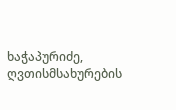ხაჭაპურიძე, ღვთისმსახურების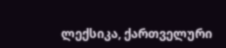ლექსიკა, ქართველური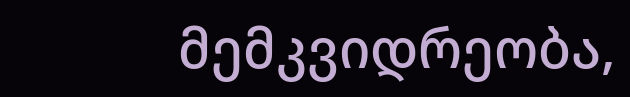მემკვიდრეობა,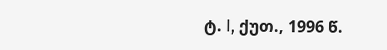ტ. I, ქუთ., 1996 წ.